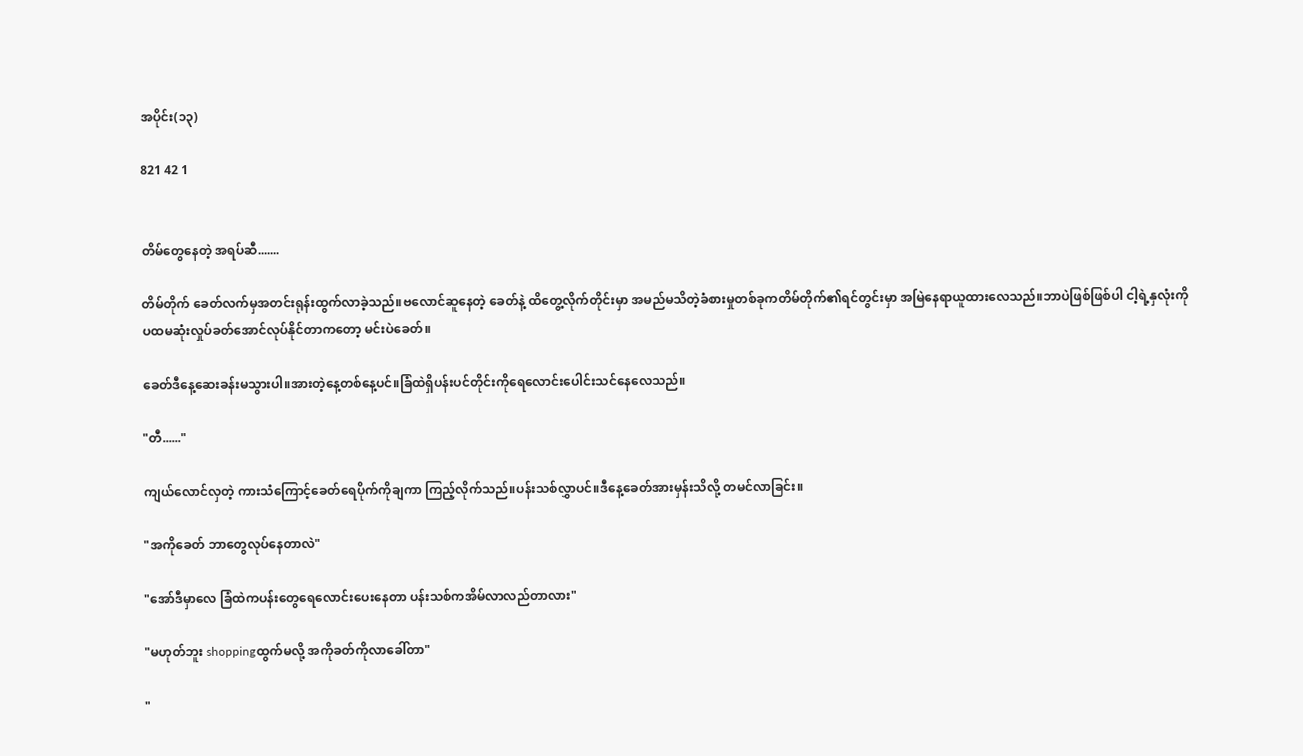အပိုင်း(၁၃)

821 42 1


တိမ်တွေနေတဲ့ အရပ်ဆီ.......

တိမ်တိုက် ခေတ်လက်မှအတင်းရုန်းထွက်လာခဲ့သည်။ဗလောင်ဆူနေတဲ့ ခေတ်နဲ့ ထိတွေ့လိုက်တိုင်းမှာ အမည်မသိတဲ့ခံစားမှုတစ်ခုကတိမ်တိုက်၏ရင်တွင်းမှာ အမြဲနေရာယူထားလေသည်။ဘာပဲဖြစ်ဖြစ်ပါ ငါ့ရဲ့နှလုံးကိုပထမဆုံးလှုပ်ခတ်အောင်လုပ်နိုင်တာကတော့ မင်းပဲခေတ်။

ခေတ်ဒီနေ့ဆေးခန်းမသွားပါ။အားတဲ့နေ့တစ်နေ့ပင်။ခြံထဲရှိပန်းပင်တိုင်းကိုရေလောင်းပေါင်းသင်နေလေသည်။

"တီ......"

ကျယ်လောင်လှတဲ့ ကားသံကြောင့်ခေတ်ရေပိုက်ကိုချကာ ကြည့်လိုက်သည်။ပန်းသစ်လွှာပင်။ဒီနေ့ခေတ်အားမှန်းသိလို့ တမင်လာခြင်း။

"အကိုခေတ် ဘာတွေလုပ်နေတာလဲ"

"အော်ဒီမှာလေ ခြံထဲကပန်းတွေရေလောင်းပေးနေတာ ပန်းသစ်ကအိမ်လာလည်တာလား"

"မဟုတ်ဘူး shoppingထွက်မလို့ အကိုခတ်ကိုလာခေါ်တာ"

"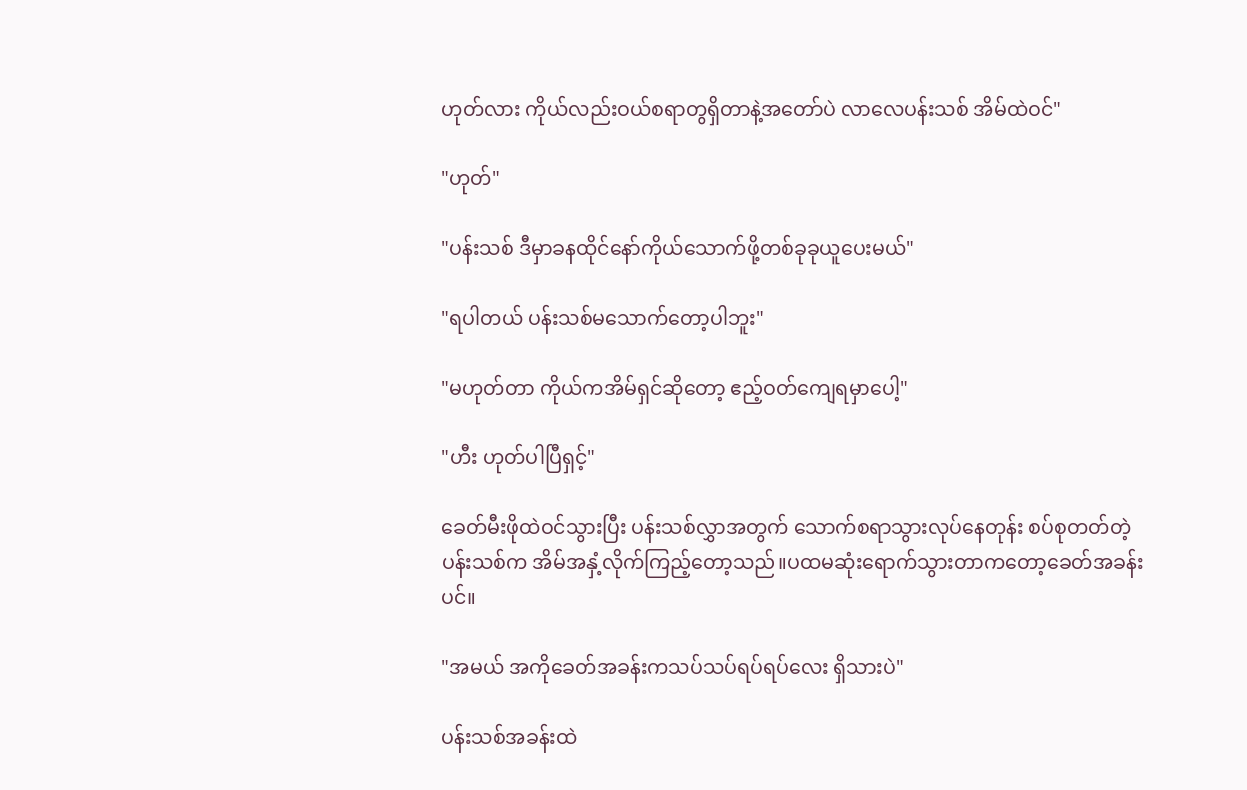ဟုတ်လား ကိုယ်လည်းဝယ်စရာတွရှိတာနဲ့အတော်ပဲ လာလေပန်းသစ် အိမ်ထဲဝင်"

"ဟုတ်"

"ပန်းသစ် ဒီမှာခနထိုင်နော်ကိုယ်သောက်ဖို့တစ်ခုခုယူပေးမယ်"

"ရပါတယ် ပန်းသစ်မသောက်တော့ပါဘူး"

"မဟုတ်တာ ကိုယ်ကအိမ်ရှင်ဆိုတော့ ဧည့်ဝတ်ကျေရမှာပေါ့"

"ဟီး ဟုတ်ပါပြီရှင့်"

ခေတ်မီးဖိုထဲဝင်သွားပြီး ပန်းသစ်လွှာအတွက် သောက်စရာသွားလုပ်နေတုန်း စပ်စုတတ်တဲ့ပန်းသစ်က အိမ်အနှံ့လိုက်ကြည့်တော့သည်။ပထမဆုံးရောက်သွားတာကတော့ခေတ်အခန်းပင်။

"အမယ် အကိုခေတ်အခန်းကသပ်သပ်ရပ်ရပ်လေး ရှိသားပဲ"

ပန်းသစ်အခန်းထဲ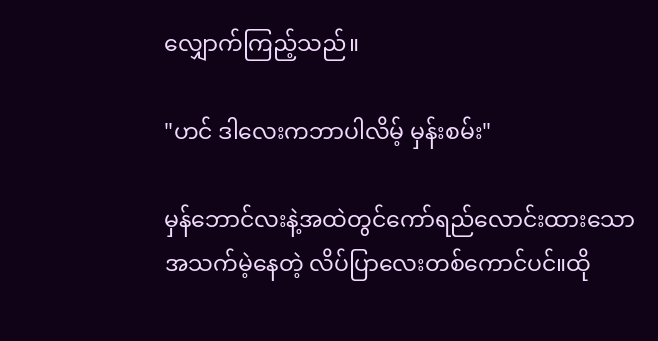လျှောက်ကြည့်သည်။

"ဟင် ဒါလေးကဘာပါလိမ့် မှန်းစမ်း"

မှန်ဘောင်လးနဲ့အထဲတွင်ကော်ရည်လောင်းထားသောအသက်မဲ့နေတဲ့ လိပ်ပြာလေးတစ်ကောင်ပင်။ထို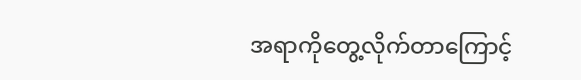အရာကိုတွေ့လိုက်တာကြောင့်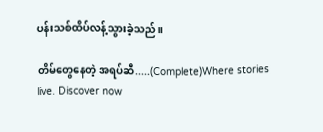ပန်းသစ်ထိပ်လန့်သွားခဲ့သည်။

တိမ်တွေနေတဲ့ အရပ်ဆီ.....(Complete)Where stories live. Discover now